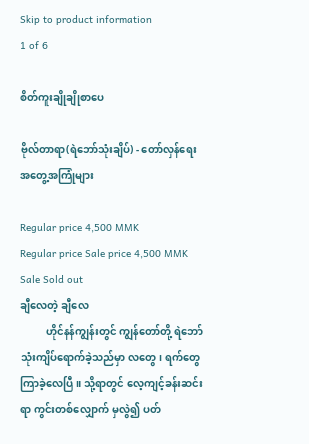Skip to product information
1 of 6

စိတ်ကူးချိုချိုစာပေ

ဗိုလ်တာရာ(ရဲဘော်သုံးချိပ်) - တော်လှန်ရေးအတွေ့အကြုံများ

Regular price 4,500 MMK
Regular price Sale price 4,500 MMK
Sale Sold out
ချီလေတဲ့ ချီလေ
          ဟိုင်နန်ကျွန်းတွင် ကျွန်တော်တို့ ရဲဘော်သုံးကျိပ်ရောက်ခဲ့သည်မှာ လတွေ၊ ရက်တွေ ကြာခဲ့လေပြီ။ သို့ရာတွင် လေ့ကျင့်ခန်းဆင်းရာ ကွင်းတစ်လျှောက် မှလွဲ၍ ပတ်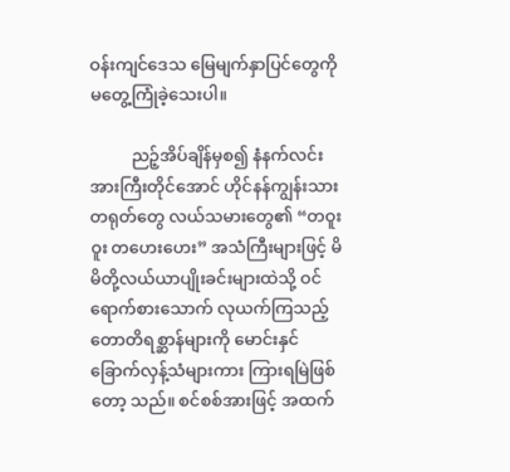ဝန်းကျင်ဒေသ မြေမျက်နှာပြင်တွေကို မတွေ့ကြုံခဲ့သေးပါ။

          ညဉ့်အိပ်ချိန်မှစ၍ နံနက်လင်းအားကြီးတိုင်အောင် ဟိုင်နန်ကျွန်းသား တရုတ်တွေ လယ်သမားတွေ၏ “တဝူးဝူး တဟေးဟေး” အသံကြီးများဖြင့် မိမိတို့လယ်ယာပျိုးခင်းများထဲသို့ ဝင်ရောက်စားသောက် လုယက်ကြသည့်တောတိရစ္ဆာန်များကို မောင်းနှင် ခြောက်လှန့်သံများကား ကြားရမြဲဖြစ်တော့ သည်။ စင်စစ်အားဖြင့် အထက်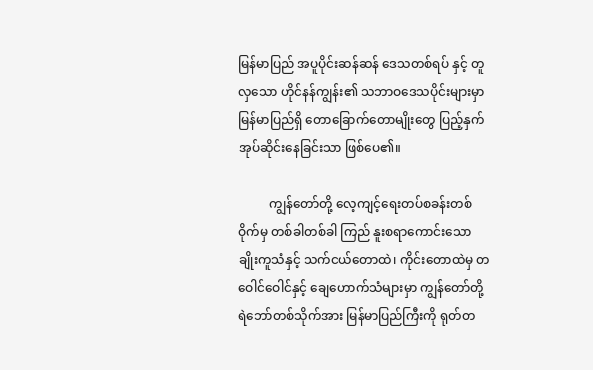မြန်မာပြည် အပူပိုင်းဆန်ဆန် ဒေသတစ်ရပ် နှင့် တူလှသော ဟိုင်နန်ကျွန်း၏ သဘာဝဒေသပိုင်းများမှာ မြန်မာပြည်ရှိ တောခြောက်တောမျိုးတွေ ပြည့်နှက်အုပ်ဆိုင်းနေခြင်းသာ ဖြစ်ပေ၏။

          ကျွန်တော်တို့ လေ့ကျင့်ရေးတပ်စခန်းတစ်ဝိုက်မှ တစ်ခါတစ်ခါ ကြည် နူးစရာကောင်းသော ချိုးကူသံနှင့် သက်ငယ်တောထဲ၊ ကိုင်းတောထဲမှ တဝေါင်ဝေါင်နှင့် ချေဟောက်သံများမှာ ကျွန်တော်တို့ ရဲဘော်တစ်သိုက်အား မြန်မာပြည်ကြီးကို ရုတ်တ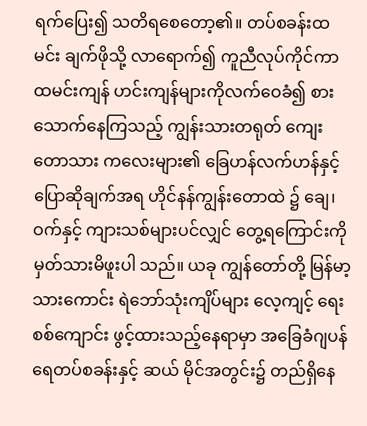ရက်ပြေး၍ သတိရစေတော့၏။ တပ်စခန်းထမင်း ချက်ဖိုသို့ လာရောက်၍ ကူညီလုပ်ကိုင်ကာ ထမင်းကျန် ဟင်းကျန်များကိုလက်ဝေခံ၍ စားသောက်နေကြသည့် ကျွန်းသားတရုတ် ကျေးတောသား ကလေးများ၏ ခြေဟန်လက်ဟန်နှင့် ပြောဆိုချက်အရ ဟိုင်နန်ကျွန်းတောထဲ ၌ ချေ၊ ဝက်နှင့် ကျားသစ်များပင်လျှင် တွေ့ရကြောင်းကို မှတ်သားမိဖူးပါ သည်။ ယခု ကျွန်တော်တို့ မြန်မာ့သားကောင်း ရဲဘော်သုံးကျိပ်များ လေ့ကျင့် ရေးစစ်ကျောင်း ဖွင့်ထားသည့်နေရာမှာ အခြေခံဂျပန်ရေတပ်စခန်းနှင့် ဆယ် မိုင်အတွင်း၌ တည်ရှိနေ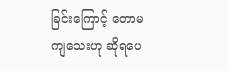ခြင်းကြောင့် တောမကျသေးဟု ဆိုရပေ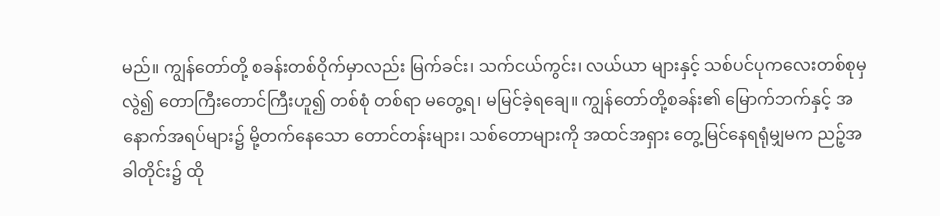မည်။ ကျွန်တော်တို့ စခန်းတစ်ဝိုက်မှာလည်း မြက်ခင်း၊ သက်ငယ်ကွင်း၊ လယ်ယာ များနှင့် သစ်ပင်ပုကလေးတစ်စုမှလွဲ၍ တောကြီးတောင်ကြီးဟူ၍ တစ်စုံ တစ်ရာ မတွေ့ရ၊ မမြင်ခဲ့ရချေ။ ကျွန်တော်တို့စခန်း၏ မြောက်ဘက်နှင့် အနောက်အရပ်များ၌ မို့တက်နေသော တောင်တန်းများ၊ သစ်တောများကို အထင်အရှား တွေ့မြင်နေရရုံမျှမက ညဉ့်အခါတိုင်း၌ ထို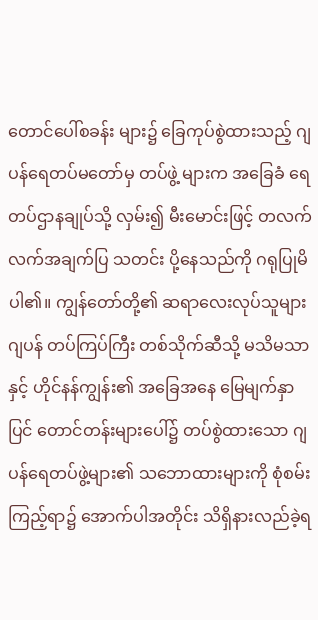တောင်ပေါ်စခန်း များ၌ ခြေကုပ်စွဲထားသည့် ဂျပန်ရေတပ်မတော်မှ တပ်ဖွဲ့ များက အခြေခံ ရေတပ်ဌာနချုပ်သို့ လှမ်း၍ မီးမောင်းဖြင့် တလက်လက်အချက်ပြ သတင်း ပို့နေသည်ကို ဂရုပြုမိပါ၏။ ကျွန်တော်တို့၏ ဆရာလေးလုပ်သူများ ဂျပန် တပ်ကြပ်ကြီး တစ်သိုက်ဆီသို့ မသိမသာနှင့် ဟိုင်နန်ကျွန်း၏ အခြေအနေ မြေမျက်နှာပြင် တောင်တန်းများပေါ်၌ တပ်စွဲထားသော ဂျပန်ရေတပ်ဖွဲ့များ၏ သဘောထားများကို စုံစမ်းကြည့်ရာ၌ အောက်ပါအတိုင်း သိရှိနားလည်ခဲ့ရ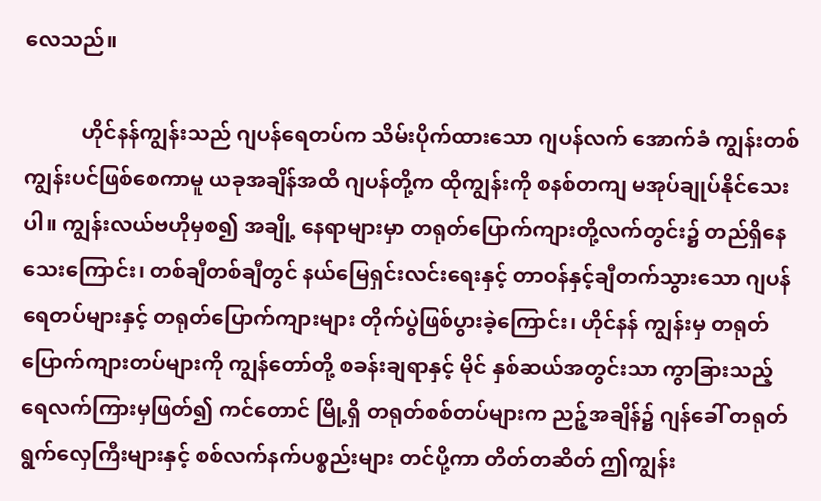လေသည်။

           ဟိုင်နန်ကျွန်းသည် ဂျပန်ရေတပ်က သိမ်းပိုက်ထားသော ဂျပန်လက် အောက်ခံ ကျွန်းတစ်ကျွန်းပင်ဖြစ်စေကာမူ ယခုအချိန်အထိ ဂျပန်တို့က ထိုကျွန်းကို စနစ်တကျ မအုပ်ချုပ်နိုင်သေးပါ။ ကျွန်းလယ်ဗဟိုမှစ၍ အချို့ နေရာများမှာ တရုတ်ပြောက်ကျားတို့လက်တွင်း၌ တည်ရှိနေသေးကြောင်း၊ တစ်ချီတစ်ချီတွင် နယ်မြေရှင်းလင်းရေးနှင့် တာဝန်နှင့်ချီတက်သွားသော ဂျပန်ရေတပ်များနှင့် တရုတ်ပြောက်ကျားများ တိုက်ပွဲဖြစ်ပွားခဲ့ကြောင်း၊ ဟိုင်နန် ကျွန်းမှ တရုတ်ပြောက်ကျားတပ်များကို ကျွန်တော်တို့ စခန်းချရာနှင့် မိုင် နှစ်ဆယ်အတွင်းသာ ကွာခြားသည့် ရေလက်ကြားမှဖြတ်၍ ကင်တောင် မြို့ရှိ တရုတ်စစ်တပ်များက ညဉ့်အချိန်၌ ဂျန်ခေါ် တရုတ်ရွက်လှေကြီးများနှင့် စစ်လက်နက်ပစ္စည်းများ တင်ပို့ကာ တိတ်တဆိတ် ဤကျွန်း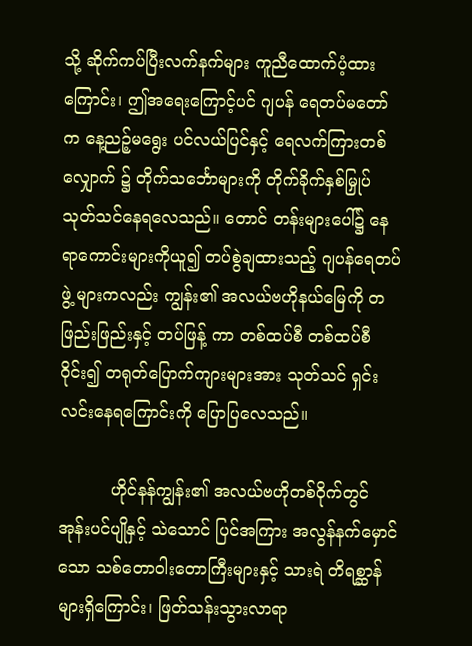သို့ ဆိုက်ကပ်ပြီးလက်နက်များ ကူညီထောက်ပံ့ထားကြောင်း၊ ဤအရေးကြောင့်ပင် ဂျပန် ရေတပ်မတော်က နေ့ညဉ့်မရွေး ပင်လယ်ပြင်နှင့် ရေလက်ကြားတစ်လျှောက် ၌ တိုက်သင်္ဘောများကို တိုက်ခိုက်နှစ်မြှုပ် သုတ်သင်နေရလေသည်။ တောင် တန်းများပေါ်၌ နေရာကောင်းများကိုယူ၍ တပ်စွဲချထားသည့် ဂျပန်ရေတပ်ဖွဲ့ များကလည်း ကျွန်း၏ အလယ်ဗဟိုနယ်မြေကို တဖြည်းဖြည်းနှင့် တပ်ဖြန့် ကာ တစ်ထပ်စီ တစ်ထပ်စီဝိုင်း၍ တရုတ်ပြောက်ကျားများအား သုတ်သင် ရှင်းလင်းနေရကြောင်းကို ပြောပြလေသည်။

          ဟိုင်နန်ကျွန်း၏ အလယ်ဗဟိုတစ်ဝိုက်တွင် အုန်းပင်ပျိုနှင့် သဲသောင် ပြင်အကြား အလွန်နက်မှောင်သော သစ်တောဝါးတောကြီးများနှင့် သားရဲ တိရစ္ဆာန်များရှိကြောင်း၊ ဖြတ်သန်းသွားလာရာ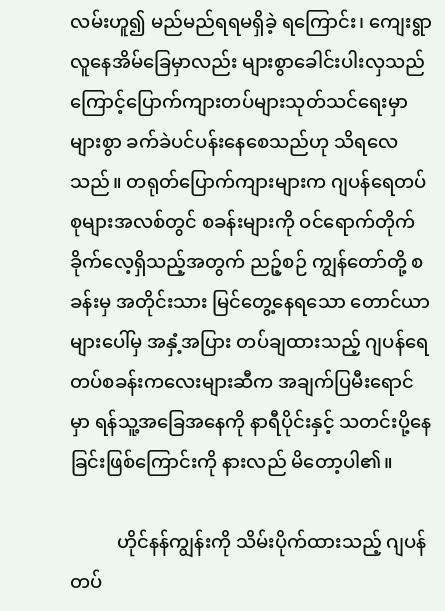လမ်းဟူ၍ မည်မည်ရရမရှိခဲ့ ရကြောင်း၊ ကျေးရွာလူနေအိမ်ခြေမှာလည်း များစွာခေါင်းပါးလှသည်ကြောင့်ပြောက်ကျားတပ်များသုတ်သင်ရေးမှာ များစွာ ခက်ခဲပင်ပန်းနေစေသည်ဟု သိရလေသည်။ တရုတ်ပြောက်ကျားများက ဂျပန်ရေတပ်စုများအလစ်တွင် စခန်းများကို ဝင်ရောက်တိုက်ခိုက်လေ့ရှိသည့်အတွက် ညဉ့်စဉ် ကျွန်တော်တို့ စခန်းမှ အတိုင်းသား မြင်တွေ့နေရသော တောင်ယာများပေါ်မှ အနှံ့အပြား တပ်ချထားသည့် ဂျပန်ရေတပ်စခန်းကလေးများဆီက အချက်ပြမီးရောင်မှာ ရန်သူ့အခြေအနေကို နာရီပိုင်းနှင့် သတင်းပို့နေခြင်းဖြစ်ကြောင်းကို နားလည် မိတော့ပါ၏။

          ဟိုင်နန်ကျွန်းကို သိမ်းပိုက်ထားသည့် ဂျပန်တပ်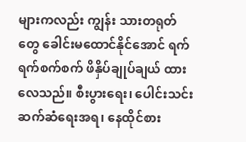များကလည်း ကျွန်း သားတရုတ်တွေ ခေါင်းမထောင်နိုင်အောင် ရက်ရက်စက်စက် ဖိနှိပ်ချုပ်ချယ် ထားလေသည်။ စီးပွားရေး၊ ပေါင်းသင်းဆက်ဆံရေးအရ၊ နေထိုင်စား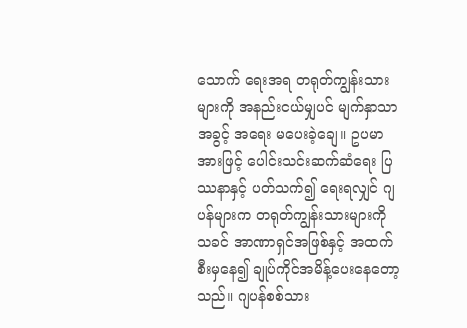သောက် ရေးအရ တရုတ်ကျွန်းသားများကို အနည်းငယ်မျှပင် မျက်နှာသာ အခွင့် အရေး မပေးခဲ့ချေ။ ဥပမာအားဖြင့် ပေါင်းသင်းဆက်ဆံရေး ပြဿနာနှင့် ပတ်သက်၍ ရေးရလျှင် ဂျပန်များက တရုတ်ကျွန်းသားများကို သခင် အာဏာရှင်အဖြစ်နှင့် အထက်စီးမှနေ၍ ချုပ်ကိုင်အမိန့်ပေးနေတော့သည်။ ဂျပန်စစ်သား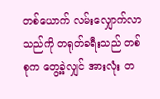တစ်ယောက် လမ်းလျှောက်လာသည်ကို တရုတ်ခရီးသည် တစ်စုက တွေ့ခဲ့လျှင် အားလုံး တ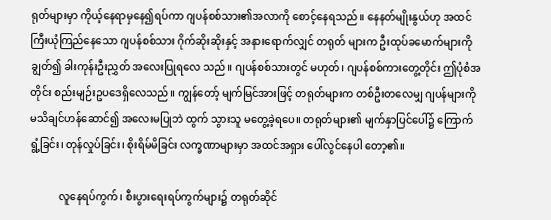ရုတ်များမှာ ကိုယ့်နေရာမှနေ၍ရပ်ကာ ဂျပန်စစ်သား၏အလာကို စောင့်နေရသည်။ နေနတ်မျိုးနွယ်ဟု အထင်ကြီးယုံကြည်နေသော ဂျပန်စစ်သား ဂိုက်ဆိုးဆိုးနှင့် အနားရောက်လျှင် တရုတ် များက ဦးထုပ်ခမောက်များကို ချွတ်၍ ခါးကုန်းဦးညွှတ် အလေးပြုရလေ သည်။ ဂျပန်စစ်သားတွင် မဟုတ်၊ ဂျပန်စစ်ကားတွေ့တိုင်း ဤပုံစံအတိုင်း စည်းမျဉ်းဥပဒေရှိလေသည်။ ကျွန်တော့် မျက်မြင်အားဖြင့် တရုတ်များက တစ်ဦးတလေမျှ ဂျပန်များကို မသိချင်ဟန်ဆောင်၍ အလေးမပြုဘဲ ထွက် သွားသူ မတွေ့ခဲ့ရပေ။ တရုတ်များ၏ မျက်နှာပြင်ပေါ်၌ ကြောက်ရွံ့ခြင်း၊ တုန်လှုပ်ခြင်း၊ စိုးရိမ်မိခြင်း လက္ခဏာများမှာ အထင်အရှား ပေါ်လွင်နေပါ တော့၏။

           လူနေရပ်ကွက်၊ စီးပွားရေးရပ်ကွက်များ၌ တရုတ်ဆိုင်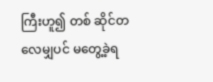ကြီးဟူ၍ တစ် ဆိုင်တလေမျှပင် မတွေ့ခဲ့ရ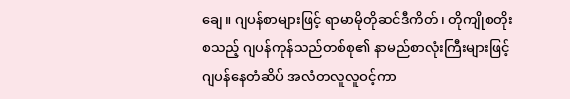ချေ။ ဂျပန်စာများဖြင့် ရာမာမိုတိုဆင်ဒီကိတ်၊ တိုကျိုစတိုး စသည့် ဂျပန်ကုန်သည်တစ်စု၏ နာမည်စာလုံးကြီးများဖြင့် ဂျပန်နေတံဆိပ် အလံတလူလူဝင့်ကာ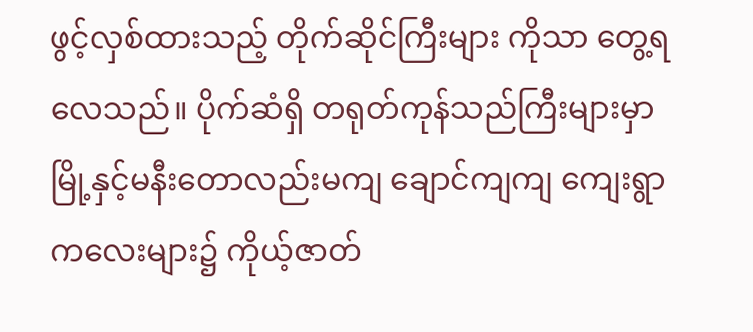ဖွင့်လှစ်ထားသည့် တိုက်ဆိုင်ကြီးများ ကိုသာ တွေ့ရလေသည်။ ပိုက်ဆံရှိ တရုတ်ကုန်သည်ကြီးများမှာ မြို့နှင့်မနီးတောလည်းမကျ ချောင်ကျကျ ကျေးရွာကလေးများ၌ ကိုယ့်ဇာတ်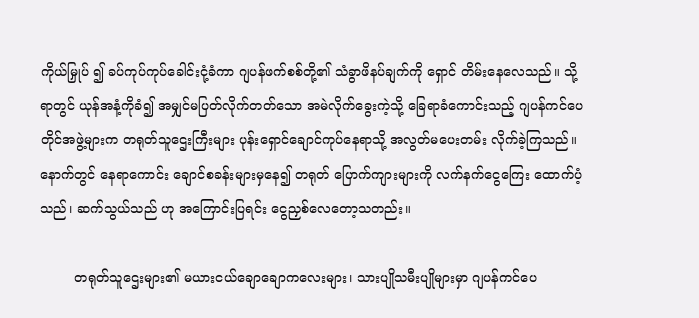ကိုယ်မြှုပ် ၍ ခပ်ကုပ်ကုပ်ခေါင်းငုံ့ခံကာ ဂျပန်ဖက်စစ်တို့၏ သံခွာဖိနပ်ချက်ကို ရှောင် တိမ်းနေလေသည်။ သို့ရာတွင် ယုန်အနံ့ကိုခံ၍ အမျှင်မပြတ်လိုက်တတ်သော အမဲလိုက်ခွေးကဲ့သို့ ခြေရာခံကောင်းသည့် ဂျပန်ကင်ပေတိုင်အဖွဲ့များက တရုတ်သူဌေးကြီးများ ပုန်းရှောင်ချောင်ကုပ်နေရာသို့ အလွတ်မပေးတမ်း လိုက်ခဲ့ကြသည်။ နောက်တွင် နေရာကောင်း ချောင်စခန်းများမှနေ၍ တရုတ် ပြောက်ကျားများကို လက်နက်ငွေကြေး ထောက်ပံ့သည်၊ ဆက်သွယ်သည် ဟု အကြောင်းပြရင်း ငွေညှစ်လေတော့သတည်း။

        တရုတ်သူဌေးများ၏ မယားငယ်ချောချောကလေးများ၊ သားပျိုသမီးပျိုများမှာ ဂျပန်ကင်ပေ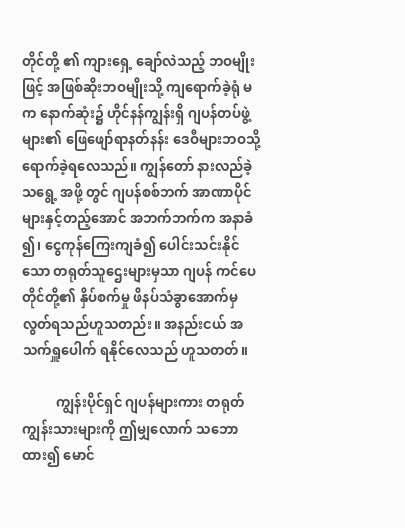တိုင်တို့ ၏ ကျားရှေ့ ချော်လဲသည့် ဘဝမျိုးဖြင့် အဖြစ်ဆိုးဘဝမျိုးသို့ ကျရောက်ခဲ့ရုံ မက နောက်ဆုံး၌ ဟိုင်နန်ကျွန်းရှိ ဂျပန်တပ်ဖွဲ့များ၏ ဖြေဖျော်ရာနတ်နန်း ဒေဝီများဘဝသို့ ရောက်ခဲ့ရလေသည်။ ကျွန်တော် နားလည်ခဲ့သရွေ့ အဖို့ တွင် ဂျပန်စစ်ဘက် အာဏာပိုင်များနှင့်တည့်အောင် အဘက်ဘက်က အနာခံ ၍၊ ငွေကုန်ကြေးကျခံ၍ ပေါင်းသင်းနိုင်သော တရုတ်သူဌေးများမှသာ ဂျပန် ကင်ပေတိုင်တို့၏ နှိပ်စက်မှု ဖိနပ်သံခွာအောက်မှ လွတ်ရသည်ဟူသတည်း။ အနည်းငယ် အသက်ရှူပေါက် ရနိုင်လေသည် ဟူသတတ်။

          ကျွန်းပိုင်ရှင် ဂျပန်များကား တရုတ်ကျွန်းသားများကို ဤမျှလောက် သဘောထား၍ မောင်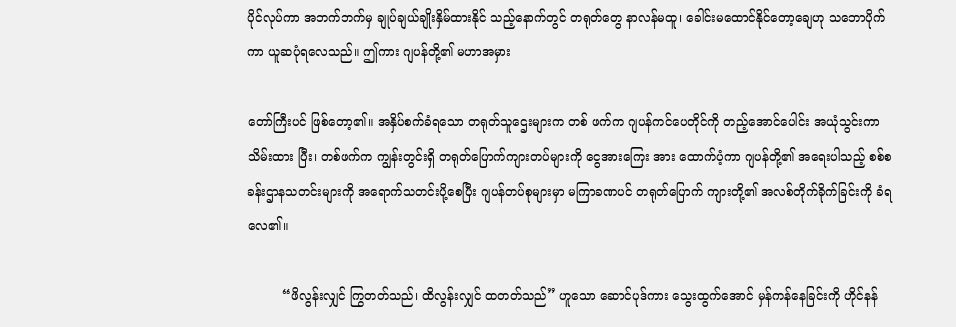ပိုင်လုပ်ကာ အဘက်ဘက်မှ ချုပ်ချယ်ချိုးနှိမ်ထားနိုင် သည့်နောက်တွင် တရုတ်တွေ နာလန်မထူ၊ ခေါင်းမထောင်နိုင်တော့ချေဟု သဘောပိုက်ကာ ယူဆပုံရလေသည်။ ဤကား ဂျပန်တို့၏ မဟာအမှား

တော်ကြီးပင် ဖြစ်တော့၏။ အနှိပ်စက်ခံရသော တရုတ်သူဌေးများက တစ် ဖက်က ဂျပန်ကင်ပေတိုင်ကို တည့်အောင်ပေါင်း အယုံသွင်းကာ သိမ်းထား ပြီး၊ တစ်ဖက်က ကျွန်းတွင်းရှိ တရုတ်ပြောက်ကျားတပ်များကို ငွေအားကြေး အား ထောက်ပံ့ကာ ဂျပန်တို့၏ အရေးပါသည့် စစ်စခန်းဌာနသတင်းများကို အရောက်သတင်းပို့စေပြီး ဂျပန်တပ်စုများမှာ မကြာခဏပင် တရုတ်ပြောက် ကျားတို့၏ အလစ်တိုက်ခိုက်ခြင်းကို ခံရလေ၏။

         “ဖိလွန်းလျှင် ကြွတတ်သည်၊ ထိလွန်းလျှင် ထတတ်သည်” ဟူသော ဆောင်ပုဒ်ကား သွေးထွက်အောင် မှန်ကန်နေခြင်းကို ဟိုင်နန်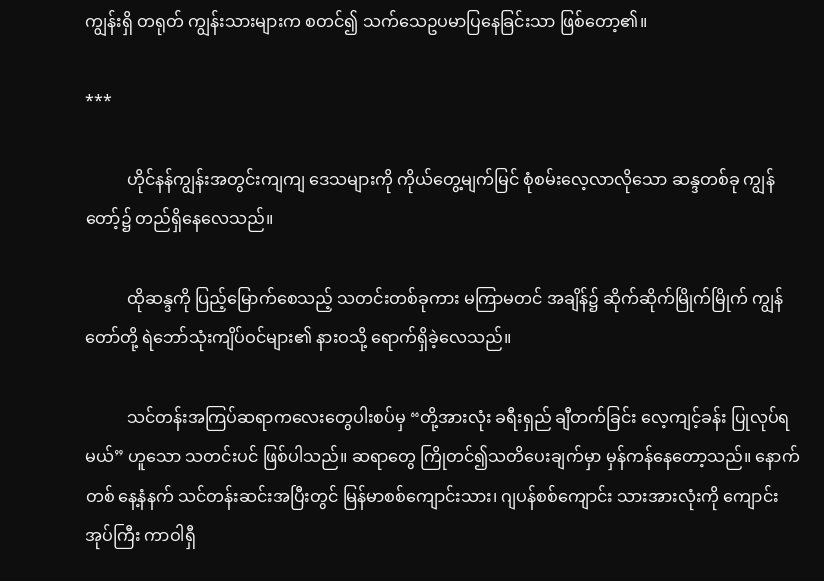ကျွန်းရှိ တရုတ် ကျွန်းသားများက စတင်၍ သက်သေဥပမာပြနေခြင်းသာ ဖြစ်တော့၏။

***

          ဟိုင်နန်ကျွန်းအတွင်းကျကျ ဒေသများကို ကိုယ်တွေ့မျက်မြင် စုံစမ်းလေ့လာလိုသော ဆန္ဒတစ်ခု ကျွန်တော့်၌ တည်ရှိနေလေသည်။

          ထိုဆန္ဒကို ပြည့်မြောက်စေသည့် သတင်းတစ်ခုကား မကြာမတင် အချိန်၌ ဆိုက်ဆိုက်မြိုက်မြိုက် ကျွန်တော်တို့ ရဲဘော်သုံးကျိပ်ဝင်များ၏ နားဝသို့ ရောက်ရှိခဲ့လေသည်။

          သင်တန်းအကြပ်ဆရာကလေးတွေပါးစပ်မှ “တို့အားလုံး ခရီးရှည် ချီတက်ခြင်း လေ့ကျင့်ခန်း ပြုလုပ်ရမယ်” ဟူသော သတင်းပင် ဖြစ်ပါသည်။ ဆရာတွေ ကြိုတင်၍သတိပေးချက်မှာ မှန်ကန်နေတော့သည်။ နောက်တစ် နေ့နံနက် သင်တန်းဆင်းအပြီးတွင် မြန်မာစစ်ကျောင်းသား၊ ဂျပန်စစ်ကျောင်း သားအားလုံးကို ကျောင်းအုပ်ကြီး ကာဝါရှီ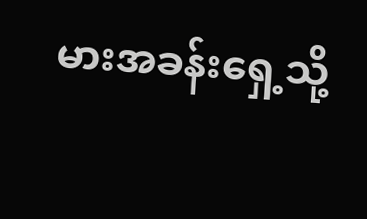မားအခန်းရှေ့သို့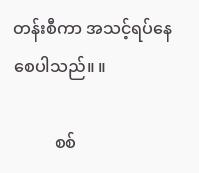တန်းစီကာ အသင့်ရပ်နေစေပါသည်။ ။

          စစ်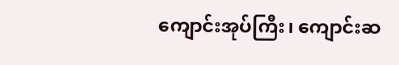ကျောင်းအုပ်ကြီး၊ ကျောင်းဆ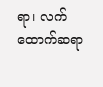ရာ၊ လက်ထောက်ဆရာ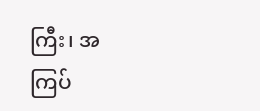ကြီး၊ အကြပ်